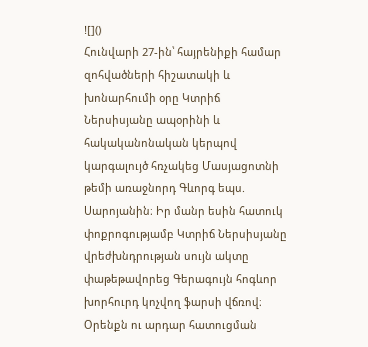![]()
Հունվարի 27-ին՝ հայրենիքի համար զոհվածների հիշատակի և խոնարհումի օրը Կտրիճ Ներսիսյանը ապօրինի և հակականոնական կերպով կարգալույծ հռչակեց Մասյացոտնի թեմի առաջնորդ Գևորգ եպս. Սարոյանին։ Իր մանր եսին հատուկ փոքրոգությամբ Կտրիճ Ներսիսյանը վրեժխնդրության սույն ակտը փաթեթավորեց Գերագույն հոգևոր խորհուրդ կոչվող ֆարսի վճռով։ Օրենքն ու արդար հատուցման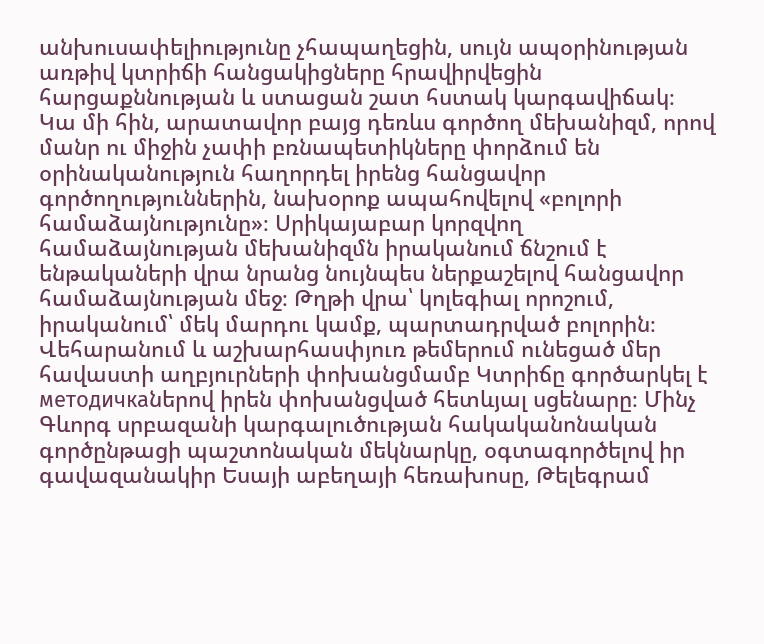անխուսափելիությունը չհապաղեցին, սույն ապօրինության առթիվ կտրիճի հանցակիցները հրավիրվեցին հարցաքննության և ստացան շատ հստակ կարգավիճակ։
Կա մի հին, արատավոր բայց դեռևս գործող մեխանիզմ, որով մանր ու միջին չափի բռնապետիկները փորձում են օրինականություն հաղորդել իրենց հանցավոր գործողություններին, նախօրոք ապահովելով «բոլորի համաձայնությունը»։ Սրիկայաբար կորզվող համաձայնության մեխանիզմն իրականում ճնշում է ենթակաների վրա նրանց նույնպես ներքաշելով հանցավոր համաձայնության մեջ։ Թղթի վրա՝ կոլեգիալ որոշում, իրականում՝ մեկ մարդու կամք, պարտադրված բոլորին։
Վեհարանում և աշխարհասփյուռ թեմերում ունեցած մեր հավաստի աղբյուրների փոխանցմամբ Կտրիճը գործարկել է методичкаներով իրեն փոխանցված հետևյալ սցենարը։ Մինչ Գևորգ սրբազանի կարգալուծության հակականոնական գործընթացի պաշտոնական մեկնարկը, օգտագործելով իր գավազանակիր Եսայի աբեղայի հեռախոսը, Թելեգրամ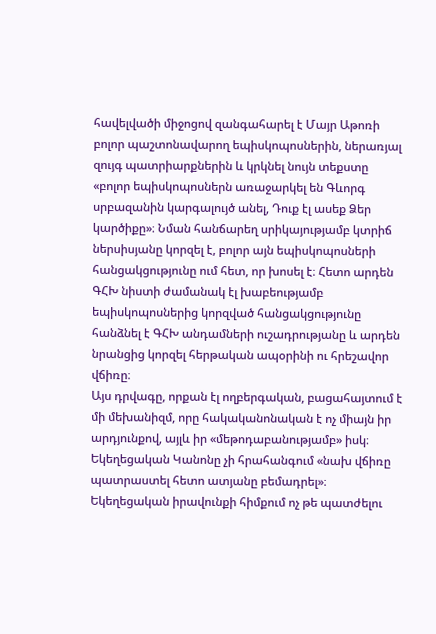հավելվածի միջոցով զանգահարել է Մայր Աթոռի բոլոր պաշտոնավարող եպիսկոպոսներին, ներառյալ զույգ պատրիարքներին և կրկնել նույն տեքստը «բոլոր եպիսկոպոսներն առաջարկել են Գևորգ սրբազանին կարգալույծ անել, Դուք էլ ասեք Ձեր կարծիքը»։ Նման հանճարեղ սրիկայությամբ կտրիճ ներսիսյանը կորզել է, բոլոր այն եպիսկոպոսների հանցակցությունը ում հետ, որ խոսել է։ Հետո արդեն ԳՀԽ նիստի ժամանակ էլ խաբեությամբ եպիսկոպոսներից կորզված հանցակցությունը հանձնել է ԳՀԽ անդամների ուշադրությանը և արդեն նրանցից կորզել հերթական ապօրինի ու հրեշավոր վճիռը։
Այս դրվագը, որքան էլ ողբերգական, բացահայտում է մի մեխանիզմ, որը հակականոնական է ոչ միայն իր արդյունքով, այլև իր «մեթոդաբանությամբ» իսկ։
Եկեղեցական Կանոնը չի հրահանգում «նախ վճիռը պատրաստել հետո ատյանը բեմադրել»։
Եկեղեցական իրավունքի հիմքում ոչ թե պատժելու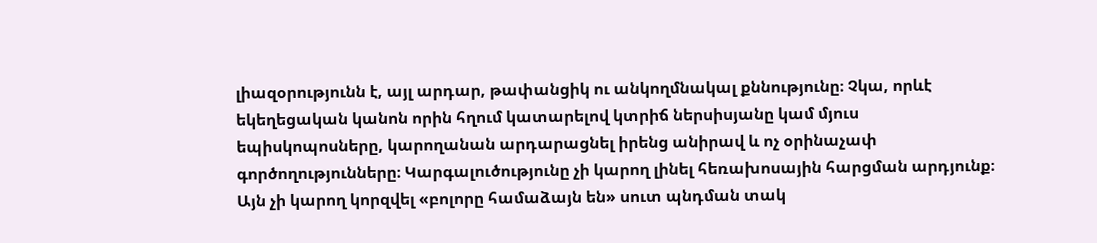լիազօրությունն է, այլ արդար, թափանցիկ ու անկողմնակալ քննությունը։ Չկա, որևէ եկեղեցական կանոն որին հղում կատարելով կտրիճ ներսիսյանը կամ մյուս եպիսկոպոսները, կարողանան արդարացնել իրենց անիրավ և ոչ օրինաչափ գործողությունները։ Կարգալուծությունը չի կարող լինել հեռախոսային հարցման արդյունք։ Այն չի կարող կորզվել «բոլորը համաձայն են» սուտ պնդման տակ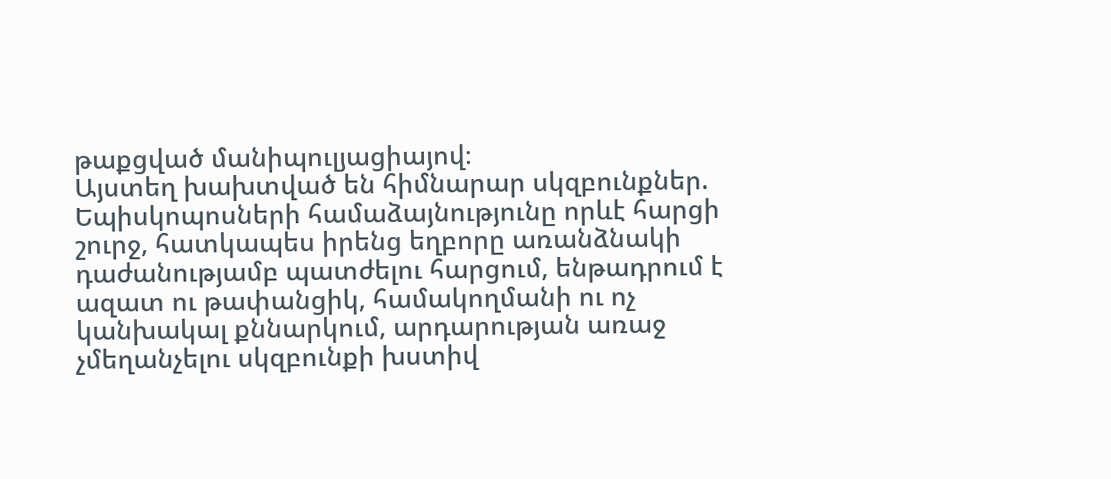թաքցված մանիպուլյացիայով։
Այստեղ խախտված են հիմնարար սկզբունքներ.
Եպիսկոպոսների համաձայնությունը որևէ հարցի շուրջ, հատկապես իրենց եղբորը առանձնակի դաժանությամբ պատժելու հարցում, ենթադրում է ազատ ու թափանցիկ, համակողմանի ու ոչ կանխակալ քննարկում, արդարության առաջ չմեղանչելու սկզբունքի խստիվ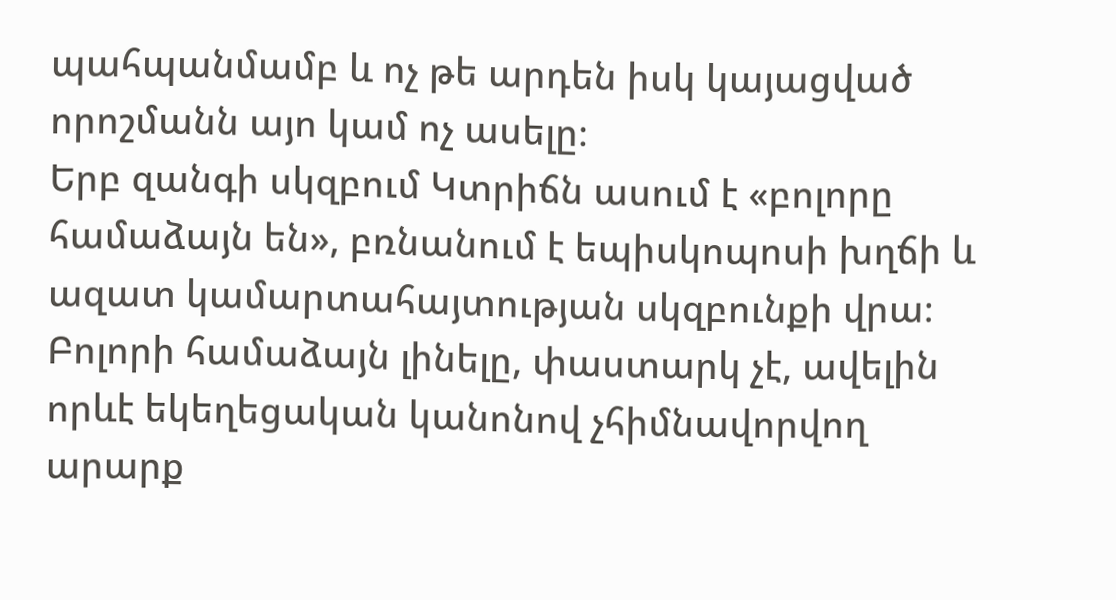պահպանմամբ և ոչ թե արդեն իսկ կայացված որոշմանն այո կամ ոչ ասելը։
Երբ զանգի սկզբում Կտրիճն ասում է «բոլորը համաձայն են», բռնանում է եպիսկոպոսի խղճի և ազատ կամարտահայտության սկզբունքի վրա։ Բոլորի համաձայն լինելը, փաստարկ չէ, ավելին որևէ եկեղեցական կանոնով չհիմնավորվող արարք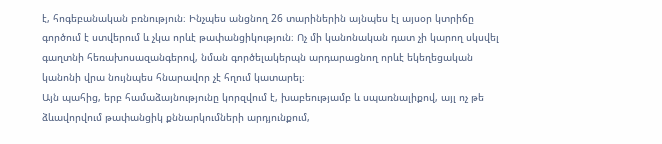է, հոգեբանական բռնություն։ Ինչպես անցնող 26 տարիներին այնպես էլ այսօր կտրիճը գործում է ստվերում և չկա որևէ թափանցիկություն։ Ոչ մի կանոնական դատ չի կարող սկսվել գաղտնի հեռախոսազանգերով, նման գործելակերպն արդարացնող որևէ եկեղեցական կանոնի վրա նույնպես հնարավոր չէ հղում կատարել։
Այն պահից, երբ համաձայնությունը կորզվում է, խաբեությամբ և սպառնալիքով, այլ ոչ թե ձևավորվում թափանցիկ քննարկումների արդյունքում,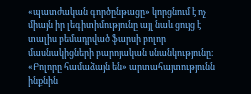«պատժական գործընթացը» կորցնում է ոչ միայն իր լեգիտիմությունը այլ նաև ցույց է տալիս բեմադրված ֆարսի բոլոր մասնակիցների բարոյական սնանկությունը։
«Բոլորը համաձայն են» արտահայտությունն ինքնին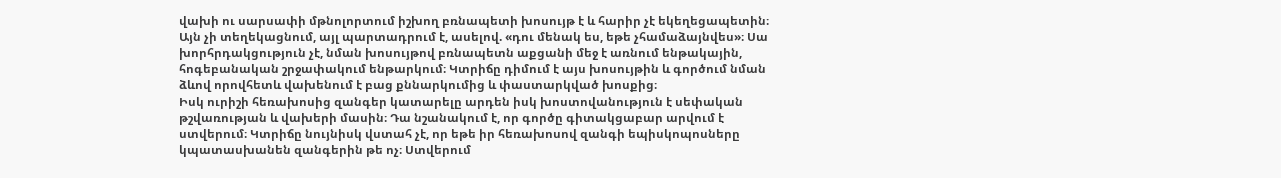վախի ու սարսափի մթնոլորտում իշխող բռնապետի խոսույթ է և հարիր չէ եկեղեցապետին։ Այն չի տեղեկացնում, այլ պարտադրում է, ասելով. «դու մենակ ես, եթե չհամաձայնվես»։ Սա խորհրդակցություն չէ, նման խոսույթով բռնապետն աքցանի մեջ է առնում ենթակային, հոգեբանական շրջափակում ենթարկում։ Կտրիճը դիմում է այս խոսույթին և գործում նման ձևով որովհետև վախենում է բաց քննարկումից և փաստարկված խոսքից։
Իսկ ուրիշի հեռախոսից զանգեր կատարելը արդեն իսկ խոստովանություն է սեփական թշվառության և վախերի մասին։ Դա նշանակում է, որ գործը գիտակցաբար արվում է ստվերում։ Կտրիճը նույնիսկ վստահ չէ, որ եթե իր հեռախոսով զանգի եպիսկոպոսները կպատասխանեն զանգերին թե ոչ։ Ստվերում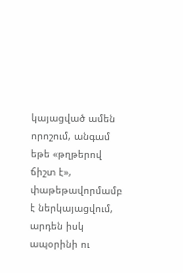կայացված ամեն որոշում, անգամ եթե «թղթերով ճիշտ է», փաթեթավորմամբ է ներկայացվում, արդեն իսկ ապօրինի ու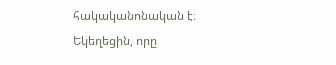հակականոնական է։
Եկեղեցին, որը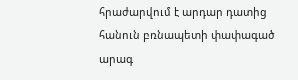հրաժարվում է արդար դատից հանուն բռնապետի փափագած արագ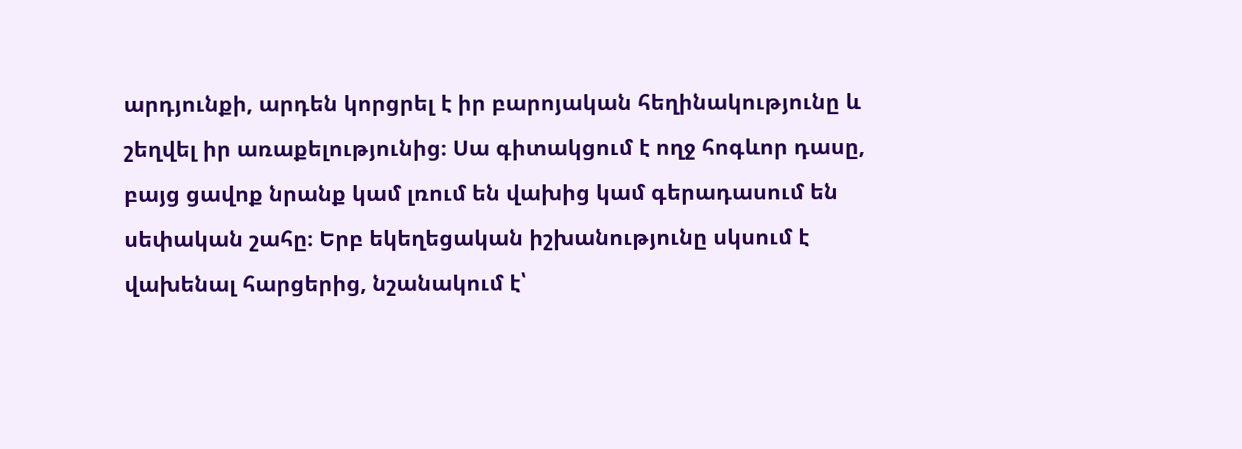արդյունքի, արդեն կորցրել է իր բարոյական հեղինակությունը և շեղվել իր առաքելությունից։ Սա գիտակցում է ողջ հոգևոր դասը, բայց ցավոք նրանք կամ լռում են վախից կամ գերադասում են սեփական շահը։ Երբ եկեղեցական իշխանությունը սկսում է վախենալ հարցերից, նշանակում է՝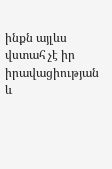ինքն այլևս վստահ չէ իր իրավացիության և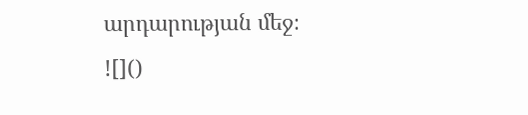արդարության մեջ։
![]()